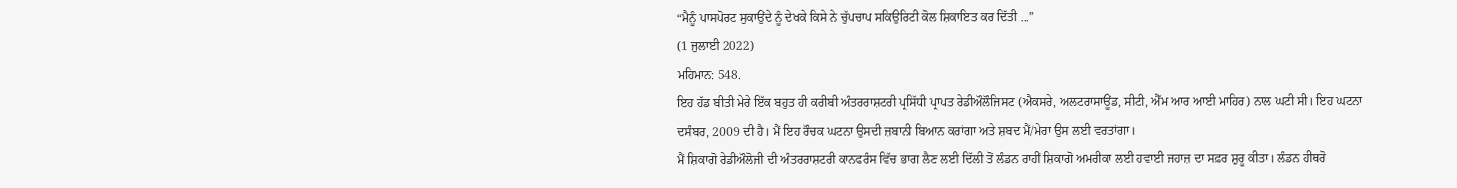“ਮੈਨੂੰ ਪਾਸਪੋਰਟ ਸੁਕਾਉਂਦੇ ਨੂੰ ਦੇਖਕੇ ਕਿਸੇ ਨੇ ਚੁੱਪਚਾਪ ਸਕਿਉਰਿਟੀ ਕੋਲ ਸ਼ਿਕਾਇਤ ਕਰ ਦਿੱਤੀ ...”
(1 ਜੁਲਾਈ 2022)
ਮਹਿਮਾਨ: 548.
ਇਹ ਹੱਡ ਬੀਤੀ ਮੇਰੇ ਇੱਕ ਬਹੁਤ ਹੀ ਕਰੀਬੀ ਅੰਤਰਰਾਸ਼ਟਰੀ ਪ੍ਰਸਿੱਧੀ ਪ੍ਰਾਪਤ ਰੇਡੀਔਲੌਜਿਸਟ (ਐਕਸਰੇ, ਅਲਟਰਾਸਾਊਂਡ, ਸੀਟੀ, ਐੱਮ ਆਰ ਆਈ ਮਾਹਿਰ) ਨਾਲ ਘਟੀ ਸੀ। ਇਹ ਘਟਨਾ ਦਸੰਬਰ, 2009 ਦੀ ਹੈ। ਮੈਂ ਇਹ ਰੌਚਕ ਘਟਨਾ ਉਸਦੀ ਜ਼ਬਾਨੀ ਬਿਆਨ ਕਰਾਂਗਾ ਅਤੇ ਸ਼ਬਦ ਮੈਂ/ਮੇਰਾ ਉਸ ਲਈ ਵਰਤਾਂਗਾ।
ਮੈਂ ਸ਼ਿਕਾਗੋ ਰੇਡੀਔਲੋਜੀ ਦੀ ਅੰਤਰਰਾਸ਼ਟਰੀ ਕਾਨਫਰੰਸ ਵਿੱਚ ਭਾਗ ਲੈਣ ਲਈ ਦਿੱਲੀ ਤੋਂ ਲੰਡਨ ਰਾਹੀਂ ਸ਼ਿਕਾਗੋ ਅਮਰੀਕਾ ਲਈ ਹਵਾਈ ਜਹਾਜ਼ ਦਾ ਸਫ਼ਰ ਸ਼ੁਰੂ ਕੀਤਾ। ਲੰਡਨ ਹੀਥਰੋ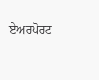ਏਅਰਪੋਰਟ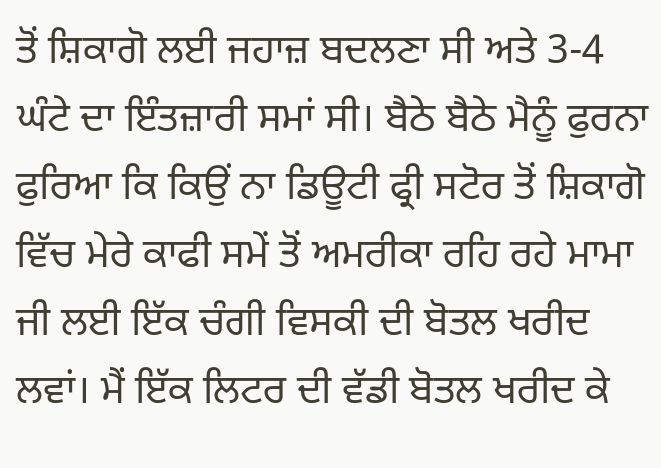ਤੋਂ ਸ਼ਿਕਾਗੋ ਲਈ ਜਹਾਜ਼ ਬਦਲਣਾ ਸੀ ਅਤੇ 3-4 ਘੰਟੇ ਦਾ ਇੰਤਜ਼ਾਰੀ ਸਮਾਂ ਸੀ। ਬੈਠੇ ਬੈਠੇ ਮੈਨੂੰ ਫੁਰਨਾ ਫੁਰਿਆ ਕਿ ਕਿਉਂ ਨਾ ਡਿਊਟੀ ਫ੍ਰੀ ਸਟੋਰ ਤੋਂ ਸ਼ਿਕਾਗੋ ਵਿੱਚ ਮੇਰੇ ਕਾਫੀ ਸਮੇਂ ਤੋਂ ਅਮਰੀਕਾ ਰਹਿ ਰਹੇ ਮਾਮਾ ਜੀ ਲਈ ਇੱਕ ਚੰਗੀ ਵਿਸਕੀ ਦੀ ਬੋਤਲ ਖਰੀਦ ਲਵਾਂ। ਮੈਂ ਇੱਕ ਲਿਟਰ ਦੀ ਵੱਡੀ ਬੋਤਲ ਖਰੀਦ ਕੇ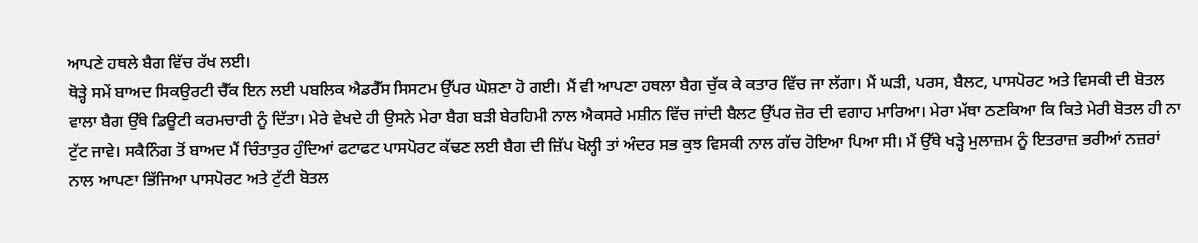ਆਪਣੇ ਹਥਲੇ ਬੈਗ ਵਿੱਚ ਰੱਖ ਲਈ।
ਥੋੜ੍ਹੇ ਸਮੇਂ ਬਾਅਦ ਸਿਕਉਰਟੀ ਚੈੱਕ ਇਨ ਲਈ ਪਬਲਿਕ ਐਡਰੈੱਸ ਸਿਸਟਮ ਉੱਪਰ ਘੋਸ਼ਣਾ ਹੋ ਗਈ। ਮੈਂ ਵੀ ਆਪਣਾ ਹਥਲਾ ਬੈਗ ਚੁੱਕ ਕੇ ਕਤਾਰ ਵਿੱਚ ਜਾ ਲੱਗਾ। ਮੈਂ ਘੜੀ, ਪਰਸ, ਬੈਲਟ, ਪਾਸਪੋਰਟ ਅਤੇ ਵਿਸਕੀ ਦੀ ਬੋਤਲ ਵਾਲਾ ਬੈਗ ਉੱਥੇ ਡਿਊਟੀ ਕਰਮਚਾਰੀ ਨੂੰ ਦਿੱਤਾ। ਮੇਰੇ ਵੇਖਦੇ ਹੀ ਉਸਨੇ ਮੇਰਾ ਬੈਗ ਬੜੀ ਬੇਰਹਿਮੀ ਨਾਲ ਐਕਸਰੇ ਮਸ਼ੀਨ ਵਿੱਚ ਜਾਂਦੀ ਬੈਲਟ ਉੱਪਰ ਜ਼ੋਰ ਦੀ ਵਗਾਹ ਮਾਰਿਆ। ਮੇਰਾ ਮੱਥਾ ਠਣਕਿਆ ਕਿ ਕਿਤੇ ਮੇਰੀ ਬੋਤਲ ਹੀ ਨਾ ਟੁੱਟ ਜਾਵੇ। ਸਕੈਨਿੰਗ ਤੋਂ ਬਾਅਦ ਮੈਂ ਚਿੰਤਾਤੁਰ ਹੁੰਦਿਆਂ ਫਟਾਫਟ ਪਾਸਪੋਰਟ ਕੱਢਣ ਲਈ ਬੈਗ ਦੀ ਜ਼ਿੱਪ ਖੋਲ੍ਹੀ ਤਾਂ ਅੰਦਰ ਸਭ ਕੁਝ ਵਿਸਕੀ ਨਾਲ ਗੱਚ ਹੋਇਆ ਪਿਆ ਸੀ। ਮੈਂ ਉੱਥੇ ਖੜ੍ਹੇ ਮੁਲਾਜ਼ਮ ਨੂੰ ਇਤਰਾਜ਼ ਭਰੀਆਂ ਨਜ਼ਰਾਂ ਨਾਲ ਆਪਣਾ ਭਿੱਜਿਆ ਪਾਸਪੋਰਟ ਅਤੇ ਟੁੱਟੀ ਬੋਤਲ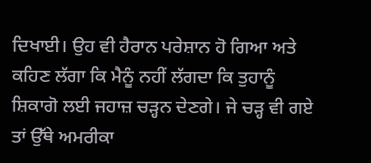ਦਿਖਾਈ। ਉਹ ਵੀ ਹੈਰਾਨ ਪਰੇਸ਼ਾਨ ਹੋ ਗਿਆ ਅਤੇ ਕਹਿਣ ਲੱਗਾ ਕਿ ਮੈਨੂੰ ਨਹੀਂ ਲੱਗਦਾ ਕਿ ਤੁਹਾਨੂੰ ਸ਼ਿਕਾਗੋ ਲਈ ਜਹਾਜ਼ ਚੜ੍ਹਨ ਦੇਣਗੇ। ਜੇ ਚੜ੍ਹ ਵੀ ਗਏ ਤਾਂ ਉੱਥੇ ਅਮਰੀਕਾ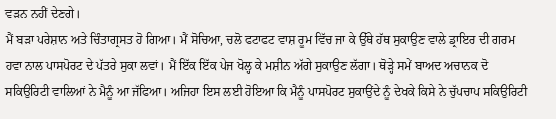ਵੜਨ ਨਹੀਂ ਦੇਣਗੇ।
ਮੈਂ ਬੜਾ ਪਰੇਸ਼ਾਨ ਅਤੇ ਚਿੰਤਾਗ੍ਰਸਤ ਹੋ ਗਿਆ। ਮੈਂ ਸੋਚਿਆ, ਚਲੋ ਫਟਾਫਟ ਵਾਸ਼ ਰੂਮ ਵਿੱਚ ਜਾ ਕੇ ਉੱਥੇ ਹੱਥ ਸੁਕਾਉਣ ਵਾਲੇ ਡ੍ਰਾਇਰ ਦੀ ਗਰਮ ਹਵਾ ਨਾਲ ਪਾਸਪੋਰਟ ਦੇ ਪੱਤਰੇ ਸੁਕਾ ਲਵਾਂ। ਮੈਂ ਇੱਕ ਇੱਕ ਪੇਜ ਖੋਲ੍ਹ ਕੇ ਮਸ਼ੀਨ ਅੱਗੇ ਸੁਕਾਉਣ ਲੱਗਾ। ਥੋੜ੍ਹੇ ਸਮੇਂ ਬਾਅਦ ਅਚਾਨਕ ਦੋ ਸਕਿਉਰਿਟੀ ਵਾਲਿਆਂ ਨੇ ਮੈਨੂੰ ਆ ਜੱਫਿਆ। ਅਜਿਹਾ ਇਸ ਲਈ ਹੋਇਆ ਕਿ ਮੈਨੂੰ ਪਾਸਪੋਰਟ ਸੁਕਾਉਂਦੇ ਨੂੰ ਦੇਖਕੇ ਕਿਸੇ ਨੇ ਚੁੱਪਚਾਪ ਸਕਿਉਰਿਟੀ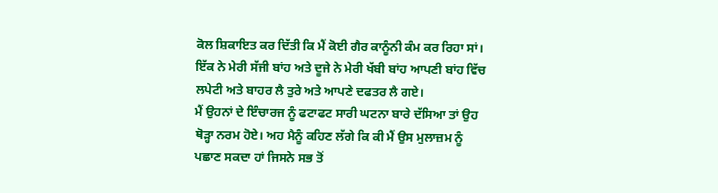ਕੋਲ ਸ਼ਿਕਾਇਤ ਕਰ ਦਿੱਤੀ ਕਿ ਮੈਂ ਕੋਈ ਗੈਰ ਕਾਨੂੰਨੀ ਕੰਮ ਕਰ ਰਿਹਾ ਸਾਂ। ਇੱਕ ਨੇ ਮੇਰੀ ਸੱਜੀ ਬਾਂਹ ਅਤੇ ਦੂਜੇ ਨੇ ਮੇਰੀ ਖੱਬੀ ਬਾਂਹ ਆਪਣੀ ਬਾਂਹ ਵਿੱਚ ਲਪੇਟੀ ਅਤੇ ਬਾਹਰ ਲੈ ਤੁਰੇ ਅਤੇ ਆਪਣੇ ਦਫਤਰ ਲੈ ਗਏ।
ਮੈਂ ਉਹਨਾਂ ਦੇ ਇੰਚਾਰਜ ਨੂੰ ਫਟਾਫਟ ਸਾਰੀ ਘਟਨਾ ਬਾਰੇ ਦੱਸਿਆ ਤਾਂ ਉਹ ਥੋੜ੍ਹਾ ਨਰਮ ਹੋਏ। ਅਹ ਮੈਨੂੰ ਕਹਿਣ ਲੱਗੇ ਕਿ ਕੀ ਮੈਂ ਉਸ ਮੁਲਾਜ਼ਮ ਨੂੰ ਪਛਾਣ ਸਕਦਾ ਹਾਂ ਜਿਸਨੇ ਸਭ ਤੋਂ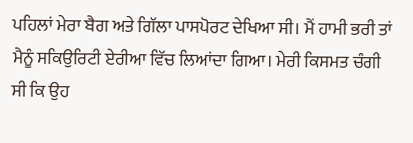ਪਹਿਲਾਂ ਮੇਰਾ ਬੈਗ ਅਤੇ ਗਿੱਲਾ ਪਾਸਪੋਰਟ ਦੇਖਿਆ ਸੀ। ਮੈਂ ਹਾਮੀ ਭਰੀ ਤਾਂ ਮੈਨੂੰ ਸਕਿਉਰਿਟੀ ਏਰੀਆ ਵਿੱਚ ਲਿਆਂਦਾ ਗਿਆ। ਮੇਰੀ ਕਿਸਮਤ ਚੰਗੀ ਸੀ ਕਿ ਉਹ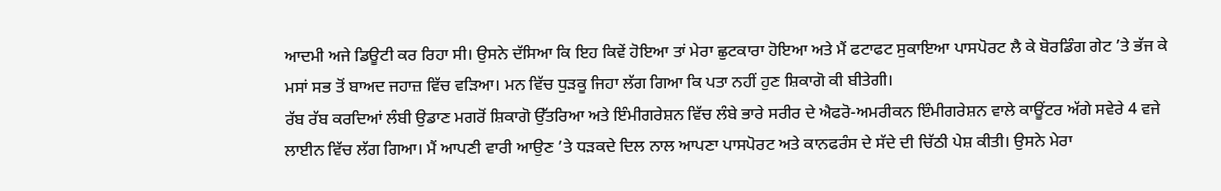ਆਦਮੀ ਅਜੇ ਡਿਊਟੀ ਕਰ ਰਿਹਾ ਸੀ। ਉਸਨੇ ਦੱਸਿਆ ਕਿ ਇਹ ਕਿਵੇਂ ਹੋਇਆ ਤਾਂ ਮੇਰਾ ਛੁਟਕਾਰਾ ਹੋਇਆ ਅਤੇ ਮੈਂ ਫਟਾਫਟ ਸੁਕਾਇਆ ਪਾਸਪੋਰਟ ਲੈ ਕੇ ਬੋਰਡਿੰਗ ਗੇਟ ’ਤੇ ਭੱਜ ਕੇ ਮਸਾਂ ਸਭ ਤੋਂ ਬਾਅਦ ਜਹਾਜ਼ ਵਿੱਚ ਵੜਿਆ। ਮਨ ਵਿੱਚ ਧੁੜਕੂ ਜਿਹਾ ਲੱਗ ਗਿਆ ਕਿ ਪਤਾ ਨਹੀਂ ਹੁਣ ਸ਼ਿਕਾਗੋ ਕੀ ਬੀਤੇਗੀ।
ਰੱਬ ਰੱਬ ਕਰਦਿਆਂ ਲੰਬੀ ਉਡਾਣ ਮਗਰੋਂ ਸ਼ਿਕਾਗੋ ਉੱਤਰਿਆ ਅਤੇ ਇੰਮੀਗਰੇਸ਼ਨ ਵਿੱਚ ਲੰਬੇ ਭਾਰੇ ਸਰੀਰ ਦੇ ਐਫਰੋ-ਅਮਰੀਕਨ ਇੰਮੀਗਰੇਸ਼ਨ ਵਾਲੇ ਕਾਊਂਟਰ ਅੱਗੇ ਸਵੇਰੇ 4 ਵਜੇ ਲਾਈਨ ਵਿੱਚ ਲੱਗ ਗਿਆ। ਮੈਂ ਆਪਣੀ ਵਾਰੀ ਆਉਣ ’ਤੇ ਧੜਕਦੇ ਦਿਲ ਨਾਲ ਆਪਣਾ ਪਾਸਪੋਰਟ ਅਤੇ ਕਾਨਫਰੰਸ ਦੇ ਸੱਦੇ ਦੀ ਚਿੱਠੀ ਪੇਸ਼ ਕੀਤੀ। ਉਸਨੇ ਮੇਰਾ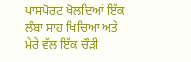ਪਾਸਪੋਰਟ ਖੋਲਦਿਆਂ ਇੱਕ ਲੰਬਾ ਸਾਹ ਖਿਚਿਆ ਅਤੇ ਮੇਰੇ ਵੱਲ ਇੱਕ ਚੌੜੀ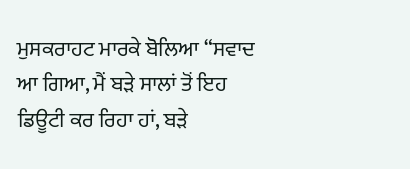ਮੁਸਕਰਾਹਟ ਮਾਰਕੇ ਬੋਲਿਆ “ਸਵਾਦ ਆ ਗਿਆ, ਮੈਂ ਬੜੇ ਸਾਲਾਂ ਤੋਂ ਇਹ ਡਿਊਟੀ ਕਰ ਰਿਹਾ ਹਾਂ, ਬੜੇ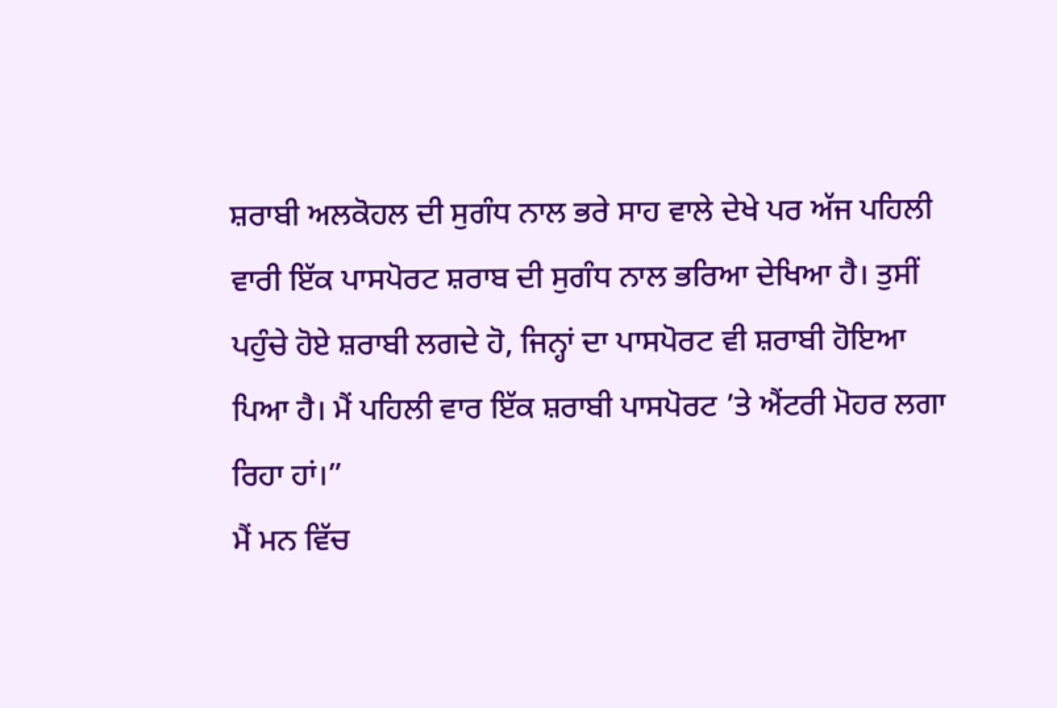ਸ਼ਰਾਬੀ ਅਲਕੋਹਲ ਦੀ ਸੁਗੰਧ ਨਾਲ ਭਰੇ ਸਾਹ ਵਾਲੇ ਦੇਖੇ ਪਰ ਅੱਜ ਪਹਿਲੀ ਵਾਰੀ ਇੱਕ ਪਾਸਪੋਰਟ ਸ਼ਰਾਬ ਦੀ ਸੁਗੰਧ ਨਾਲ ਭਰਿਆ ਦੇਖਿਆ ਹੈ। ਤੁਸੀਂ ਪਹੁੰਚੇ ਹੋਏ ਸ਼ਰਾਬੀ ਲਗਦੇ ਹੋ, ਜਿਨ੍ਹਾਂ ਦਾ ਪਾਸਪੋਰਟ ਵੀ ਸ਼ਰਾਬੀ ਹੋਇਆ ਪਿਆ ਹੈ। ਮੈਂ ਪਹਿਲੀ ਵਾਰ ਇੱਕ ਸ਼ਰਾਬੀ ਪਾਸਪੋਰਟ ’ਤੇ ਐਂਟਰੀ ਮੋਹਰ ਲਗਾ ਰਿਹਾ ਹਾਂ।”
ਮੈਂ ਮਨ ਵਿੱਚ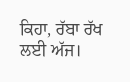ਕਿਹਾ, ਰੱਬਾ ਰੱਖ ਲਈ ਅੱਜ।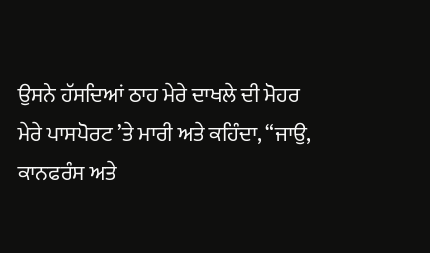ਉਸਨੇ ਹੱਸਦਿਆਂ ਠਾਹ ਮੇਰੇ ਦਾਖਲੇ ਦੀ ਮੋਹਰ ਮੇਰੇ ਪਾਸਪੋਰਟ ’ਤੇ ਮਾਰੀ ਅਤੇ ਕਹਿੰਦਾ, “ਜਾਉ, ਕਾਨਫਰੰਸ ਅਤੇ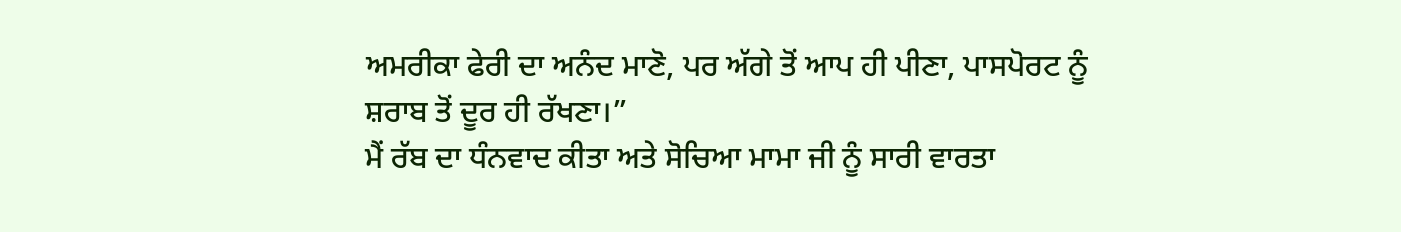ਅਮਰੀਕਾ ਫੇਰੀ ਦਾ ਅਨੰਦ ਮਾਣੋ, ਪਰ ਅੱਗੇ ਤੋਂ ਆਪ ਹੀ ਪੀਣਾ, ਪਾਸਪੋਰਟ ਨੂੰ ਸ਼ਰਾਬ ਤੋਂ ਦੂਰ ਹੀ ਰੱਖਣਾ।”
ਮੈਂ ਰੱਬ ਦਾ ਧੰਨਵਾਦ ਕੀਤਾ ਅਤੇ ਸੋਚਿਆ ਮਾਮਾ ਜੀ ਨੂੰ ਸਾਰੀ ਵਾਰਤਾ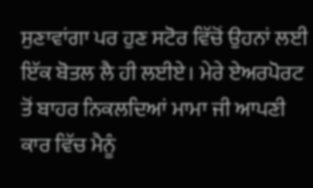ਸੁਣਾਵਾਂਗਾ ਪਰ ਹੁਣ ਸਟੋਰ ਵਿੱਚੋਂ ਉਹਨਾਂ ਲਈ ਇੱਕ ਬੋਤਲ ਲੈ ਹੀ ਲਈਏ। ਮੇਰੇ ਏਅਰਪੋਰਟ ਤੋਂ ਬਾਹਰ ਨਿਕਲਦਿਆਂ ਮਾਮਾ ਜੀ ਆਪਣੀ ਕਾਰ ਵਿੱਚ ਮੈਨੂੰ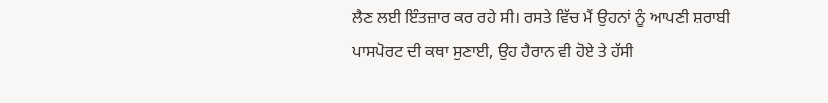ਲੈਣ ਲਈ ਇੰਤਜ਼ਾਰ ਕਰ ਰਹੇ ਸੀ। ਰਸਤੇ ਵਿੱਚ ਮੈਂ ਉਹਨਾਂ ਨੂੰ ਆਪਣੀ ਸ਼ਰਾਬੀ ਪਾਸਪੋਰਟ ਦੀ ਕਥਾ ਸੁਣਾਈ, ਉਹ ਹੈਰਾਨ ਵੀ ਹੋਏ ਤੇ ਹੱਸੀ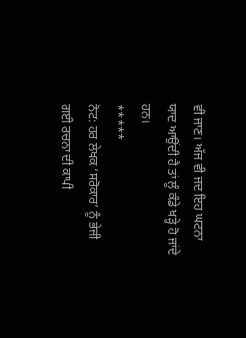ਵੀ ਜਾਣ। ਅੱਜ ਵੀ ਜਦ ਇਹ ਘਟਨਾ ਯਾਦ ਆਉਂਦੀ ਹੈ ਤਾਂ ਲੂੰ ਕੰਡੇ ਖੜ੍ਹੇ ਹੋ ਜਾਂਦੇ ਹਨ।
*****
ਨੋਟ: ਹਰ ਲੇਖਕ ‘ਸਰੋਕਾਰ’ ਨੂੰ ਭੇਜੀ ਗਈ ਰਚਨਾ ਦੀ ਕਾਪੀ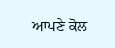ਆਪਣੇ ਕੋਲ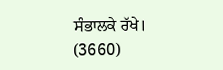ਸੰਭਾਲਕੇ ਰੱਖੇ।
(3660)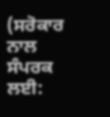(ਸਰੋਕਾਰ ਨਾਲ ਸੰਪਰਕ ਲਈ: